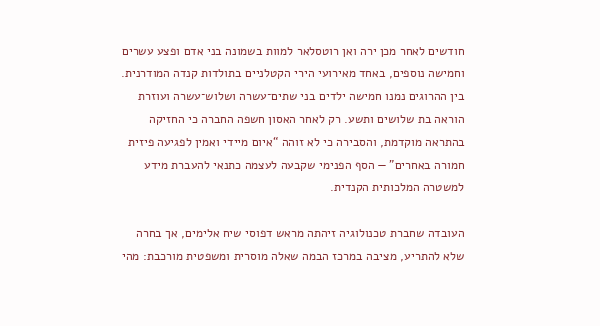חודשים לאחר מכן ירה ואן רוטסלאר למוות בשמונה בני אדם ופצע עשרים וחמישה נוספים, באחד מאירועי הירי הקטלניים בתולדות קנדה המודרנית. בין ההרוגים נמנו חמישה ילדים בני שתים־עשרה ושלוש־עשרה ועוזרת הוראה בת שלושים ותשע. רק לאחר האסון חשפה החברה כי החזיקה בהתראה מוקדמת, והסבירה כי לא זוהה “איום מיידי ואמין לפגיעה פיזית חמורה באחרים” — הסף הפנימי שקבעה לעצמה כתנאי להעברת מידע למשטרה המלכותית הקנדית.

העובדה שחברת טכנולוגיה זיהתה מראש דפוסי שיח אלימים, אך בחרה שלא להתריע, מציבה במרכז הבמה שאלה מוסרית ומשפטית מורכבת: מהי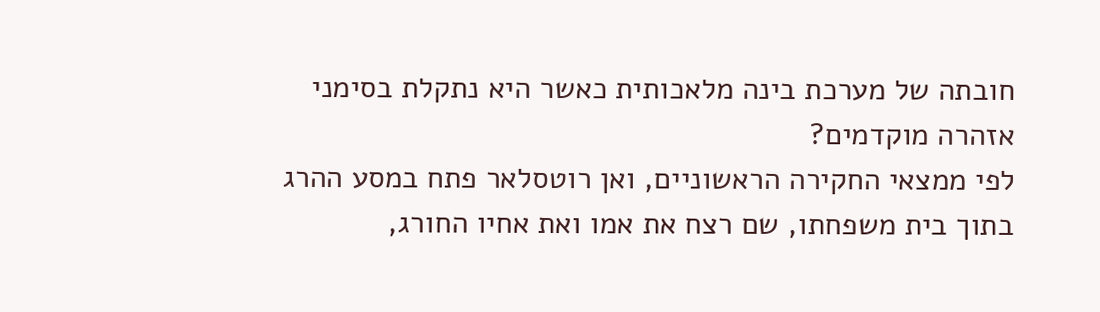חובתה של מערכת בינה מלאכותית כאשר היא נתקלת בסימני אזהרה מוקדמים?
לפי ממצאי החקירה הראשוניים, ואן רוטסלאר פתח במסע ההרג בתוך בית משפחתו, שם רצח את אמו ואת אחיו החורג,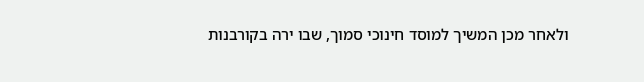ולאחר מכן המשיך למוסד חינוכי סמוך, שבו ירה בקורבנות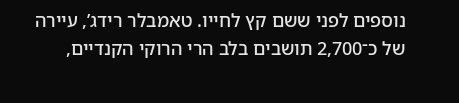נוספים לפני ששם קץ לחייו. טאמבלר רידג’, עיירה של כ־2,700 תושבים בלב הרי הרוקי הקנדיים,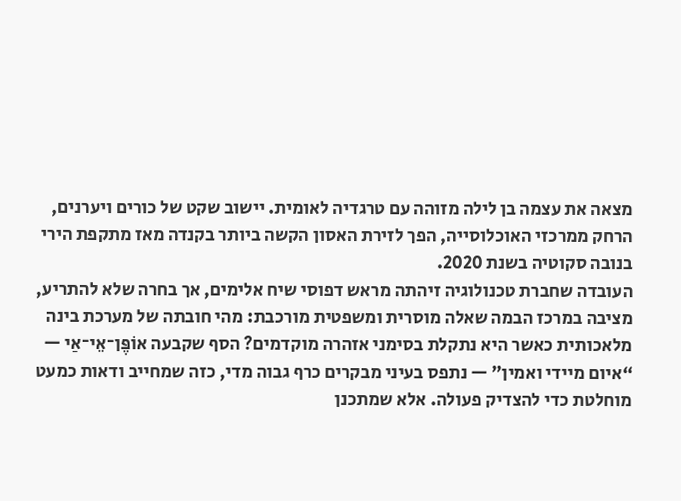מצאה את עצמה בן לילה מזוהה עם טרגדיה לאומית. יישוב שקט של כורים ויערנים, הרחק ממרכזי האוכלוסייה, הפך לזירת האסון הקשה ביותר בקנדה מאז מתקפת הירי בנובה סקוטיה בשנת 2020.
העובדה שחברת טכנולוגיה זיהתה מראש דפוסי שיח אלימים, אך בחרה שלא להתריע, מציבה במרכז הבמה שאלה מוסרית ומשפטית מורכבת: מהי חובתה של מערכת בינה מלאכותית כאשר היא נתקלת בסימני אזהרה מוקדמים? הסף שקבעה אוֹפֶּן־אֵי־אַי — “איום מיידי ואמין” — נתפס בעיני מבקרים כרף גבוה מדי, כזה שמחייב ודאות כמעט מוחלטת כדי להצדיק פעולה. אלא שמתכנן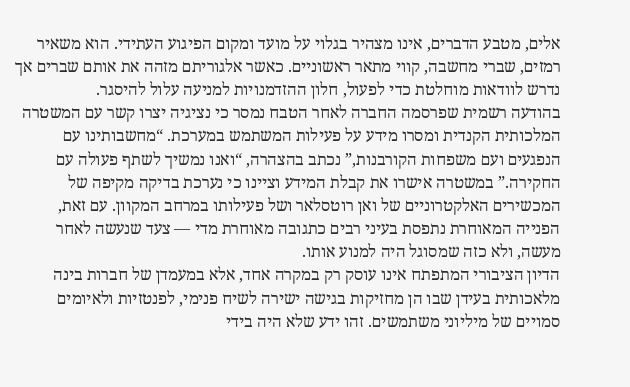אלים, מטבע הדברים, אינו מצהיר בגלוי על מועד ומקום הפיגוע העתידי. הוא משאיר רמזים, שברי מחשבה, קווי מתאר ראשוניים. כאשר אלגוריתם מזהה את אותם שברים אך נדרש לוודאות מוחלטת כדי לפעול, חלון ההזדמנויות למניעה עלול להיסגר.
בהודעה רשמית שפרסמה החברה לאחר הטבח נמסר כי נציגיה יצרו קשר עם המשטרה המלכותית הקנדית ומסרו מידע על פעילות המשתמש במערכת. “מחשבותינו עם הנפגעים ועם משפחות הקורבנות,” נכתב בהצהרה, “ואנו נמשיך לשתף פעולה עם החקירה.” במשטרה אישרו את קבלת המידע וציינו כי נערכת בדיקה מקיפה של המכשירים האלקטרוניים של ואן רוטסלאר ושל פעילותו במרחב המקוון. עם זאת, הפנייה המאוחרת נתפסת בעיני רבים כתגובה מאוחרת מדי — צעד שנעשה לאחר מעשה, ולא כזה שמסוגל היה למנוע אותו.
הדיון הציבורי המתפתח אינו עוסק רק במקרה אחד, אלא במעמדן של חברות בינה מלאכותית בעידן שבו הן מחזיקות בגישה ישירה לשיח פנימי, לפנטזיות ולאיומים סמויים של מיליוני משתמשים. זהו ידע שלא היה בידי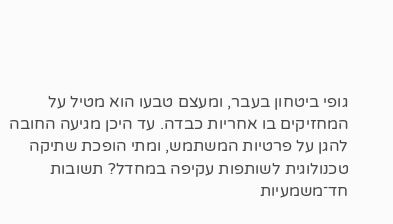גופי ביטחון בעבר, ומעצם טבעו הוא מטיל על המחזיקים בו אחריות כבדה. עד היכן מגיעה החובה להגן על פרטיות המשתמש, ומתי הופכת שתיקה טכנולוגית לשותפות עקיפה במחדל? תשובות חד־משמעיות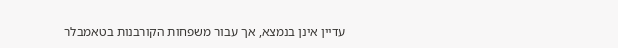עדיין אינן בנמצא, אך עבור משפחות הקורבנות בטאמבלר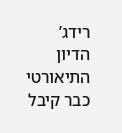רידג’ הדיון התיאורטי כבר קיבל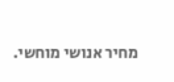מחיר אנושי מוחשי.